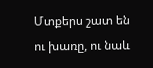Մտքերս շատ են ու խառը, ու նաև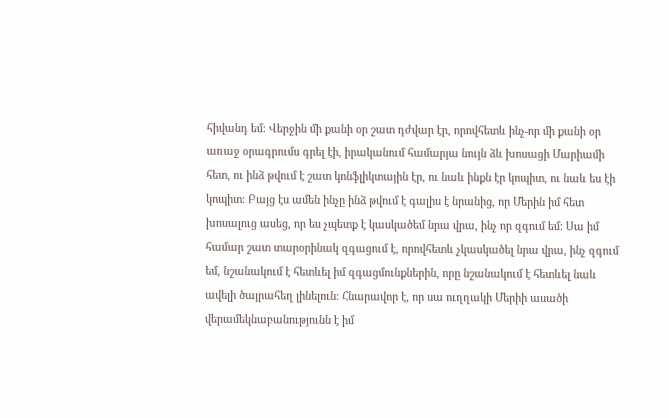հիվանդ եմ։ Վերջին մի քանի օր շատ դժվար էր, որովհետև ինչ-որ մի քանի օր առաջ օրագրումս գրել էի, իրականում համարյա նույն ձև խոսացի Մարիամի հետ, ու ինձ թվում է շատ կոնֆլիկտային էր, ու նաև ինքն էր կոպիտ, ու նաև ես էի կոպիտ։ Բայց էս ամեն ինչը ինձ թվում է գալիս է նրանից, որ Մերին իմ հետ խոսալուց ասեց, որ ես չպետք է կասկածեմ նրա վրա, ինչ որ զգում եմ։ Սա իմ համար շատ տարօրինակ զգացում է, որովհետև չկասկածել նրա վրա, ինչ զգում եմ, նշանակում է հետևել իմ զգացմունքներին, որը նշանակում է հետևել նաև ավելի ծայրահեղ լինելուն։ Հնարավոր է, որ սա ուղղակի Մերիի ասածի վերամեկնաբանությունն է իմ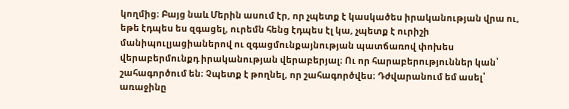կողմից։ Բայց նաև Մերին ասում էր, որ չպետք է կասկածես իրականության վրա ու, եթե էդպես ես զգացել, ուրեմն հենց էդպես էլ կա, չպետք է ուրիշի մանիպուլյացիաներով ու զգացմունքայնության պատճառով փոխես վերաբերմունքդ իրականության վերաբերյալ։ Ու որ հարաբերություններ կան՝ շահագործում են։ Չպետք է թողնել, որ շահագործվես։ Դժվարանում եմ ասել՝ առաջինը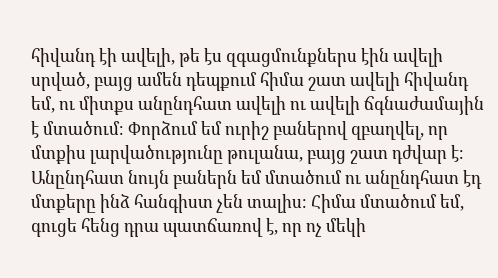հիվանդ էի ավելի, թե էս զգացմունքներս էին ավելի սրված, բայց ամեն դեպքում հիմա շատ ավելի հիվանդ եմ, ու միտքս անընդհատ ավելի ու ավելի ճգնաժամային է մտածում։ Փորձում եմ ուրիշ բաներով զբաղվել, որ մտքիս լարվածությունը թուլանա, բայց շատ դժվար է։ Անընդհատ նույն բաներն եմ մտածում ու անընդհատ էդ մտքերը ինձ հանգիստ չեն տալիս։ Հիմա մտածում եմ, գուցե հենց դրա պատճառով է, որ ոչ մեկի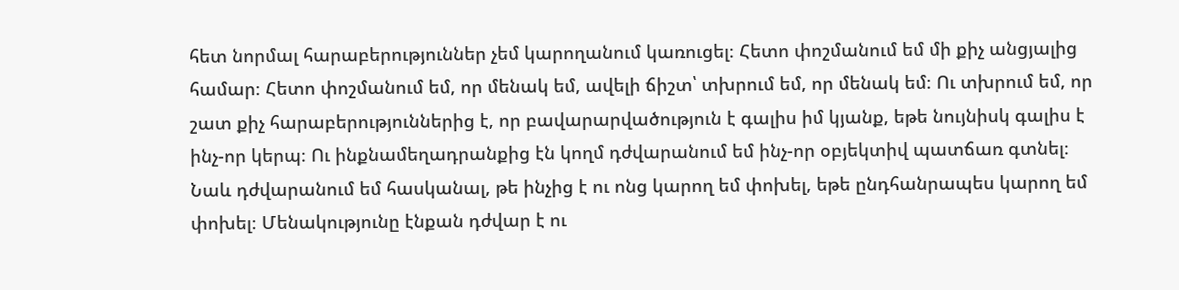հետ նորմալ հարաբերություններ չեմ կարողանում կառուցել։ Հետո փոշմանում եմ մի քիչ անցյալից համար։ Հետո փոշմանում եմ, որ մենակ եմ, ավելի ճիշտ՝ տխրում եմ, որ մենակ եմ։ Ու տխրում եմ, որ շատ քիչ հարաբերություններից է, որ բավարարվածություն է գալիս իմ կյանք, եթե նույնիսկ գալիս է ինչ-որ կերպ։ Ու ինքնամեղադրանքից էն կողմ դժվարանում եմ ինչ-որ օբյեկտիվ պատճառ գտնել։ Նաև դժվարանում եմ հասկանալ, թե ինչից է ու ոնց կարող եմ փոխել, եթե ընդհանրապես կարող եմ փոխել։ Մենակությունը էնքան դժվար է ու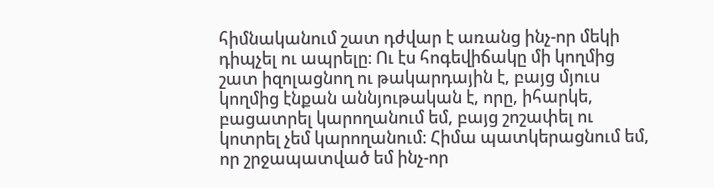հիմնականում շատ դժվար է առանց ինչ-որ մեկի դիպչել ու ապրելը։ Ու էս հոգեվիճակը մի կողմից շատ իզոլացնող ու թակարդային է, բայց մյուս կողմից էնքան աննյութական է, որը, իհարկե, բացատրել կարողանում եմ, բայց շոշափել ու կոտրել չեմ կարողանում։ Հիմա պատկերացնում եմ, որ շրջապատված եմ ինչ-որ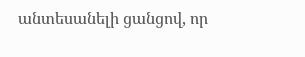անտեսանելի ցանցով, որ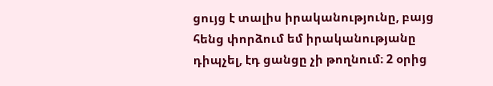ցույց է տալիս իրականությունը, բայց հենց փորձում եմ իրականությանը դիպչել, էդ ցանցը չի թողնում։ 2 օրից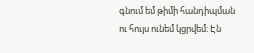գնում եմ թիմի հանդիպման ու հույս ունեմ կցրվեմ։ Էն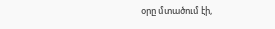օրը մտածում էի,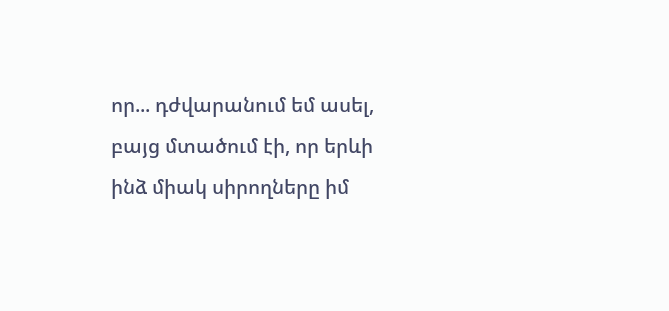որ... դժվարանում եմ ասել, բայց մտածում էի, որ երևի ինձ միակ սիրողները իմ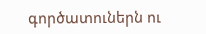գործատուներն ու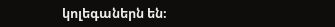կոլեգաներն են։